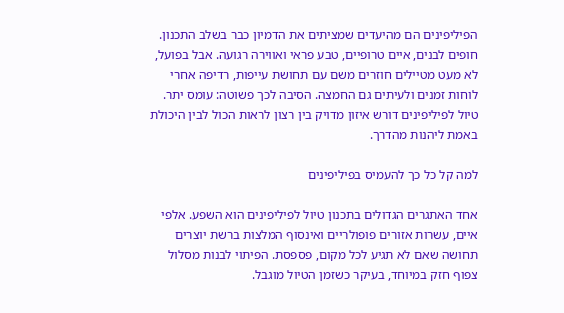הפיליפינים הם מהיעדים שמציתים את הדמיון כבר בשלב התכנון. חופים לבנים, איים טרופיים, טבע פראי ואווירה רגועה. אבל בפועל, לא מעט מטיילים חוזרים משם עם תחושת עייפות, רדיפה אחרי לוחות זמנים ולעיתים גם החמצה. הסיבה לכך פשוטה: עומס יתר. טיול לפיליפינים דורש איזון מדויק בין רצון לראות הכול לבין היכולת באמת ליהנות מהדרך.

למה קל כל כך להעמיס בפיליפינים

אחד האתגרים הגדולים בתכנון טיול לפיליפינים הוא השפע. אלפי איים, עשרות אזורים פופולריים ואינסוף המלצות ברשת יוצרים תחושה שאם לא תגיע לכל מקום, פספסת. הפיתוי לבנות מסלול צפוף חזק במיוחד, בעיקר כשזמן הטיול מוגבל.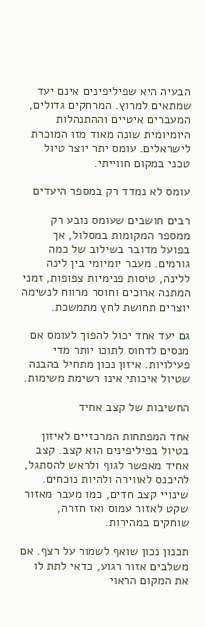הבעיה היא שפיליפינים אינם יעד שמתאים למרוץ. המרחקים גדולים, המעברים איטיים וההתנהלות היומיומית שונה מאוד מזו המוכרת לישראלים. עומס יתר יוצר טיול טכני במקום חווייתי.

עומס לא נמדד רק במספר היעדים

רבים חושבים שעומס נובע רק ממספר המקומות במסלול, אך בפועל מדובר בשילוב של כמה גורמים. מעבר יומיומי בין לינה ללינה, טיסות פנימיות צפופות, זמני המתנה ארוכים וחוסר מרווח לנשימה יוצרים תחושת לחץ מתמשכת.

גם יעד אחד יכול להפוך לעומס אם מנסים לדחוס לתוכו יותר מדי פעילויות. איזון נכון מתחיל בהבנה שטיול איכותי אינו רשימת משימות.

החשיבות של קצב אחיד

אחד המפתחות המרכזיים לאיזון בטיול בפיליפינים הוא קצב. קצב אחיד מאפשר לגוף ולראש להסתגל, להיכנס לאווירה ולהיות נוכחים. שינויי קצב חדים, כמו מעבר מאזור שקט לאזור עמוס ואז חזרה, שוחקים במהירות.

תכנון נכון שואף לשמור על רצף. אם משלבים אזור רגוע, כדאי לתת לו את המקום הראוי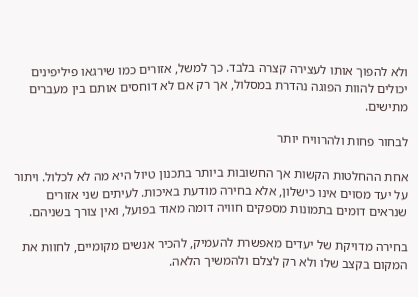ולא להפוך אותו לעצירה קצרה בלבד. כך למשל, אזורים כמו שירגאו פיליפינים יכולים להוות הפוגה נהדרת במסלול, אך רק אם לא דוחסים אותם בין מעברים מתישים.

לבחור פחות ולהרוויח יותר

אחת ההחלטות הקשות אך החשובות ביותר בתכנון טיול היא מה לא לכלול. ויתור על יעד מסוים אינו כישלון, אלא בחירה מודעת באיכות. לעיתים שני אזורים שנראים דומים בתמונות מספקים חוויה דומה מאוד בפועל, ואין צורך בשניהם.

בחירה מדויקת של יעדים מאפשרת להעמיק, להכיר אנשים מקומיים, לחוות את המקום בקצב שלו ולא רק לצלם ולהמשיך הלאה.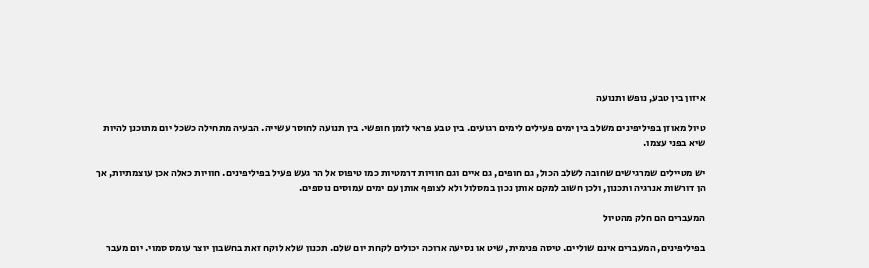איזון בין טבע, נופש ותנועה

טיול מאוזן בפיליפינים משלב בין ימים פעילים לימים רגועים. בין טבע פראי לזמן חופשי. בין תנועה לחוסר עשייה. הבעיה מתחילה כשכל יום מתוכנן להיות שיא בפני עצמו.

יש מטיילים שמרגישים שחובה לשלב הכול, גם חופים, גם איים וגם חוויות דרמטיות כמו טיפוס אל הר געש פעיל בפיליפינים. חוויות כאלה אכן עוצמתיות, אך הן דורשות אנרגיה ותכנון, ולכן חשוב למקם אותן נכון במסלול ולא לצופף אותן עם ימים עמוסים נוספים.

המעברים הם חלק מהטיול

בפיליפינים, המעברים אינם שוליים. טיסה פנימית, שיט או נסיעה ארוכה יכולים לקחת יום שלם. תכנון שלא לוקח זאת בחשבון יוצר עומס סמוי. יום מעבר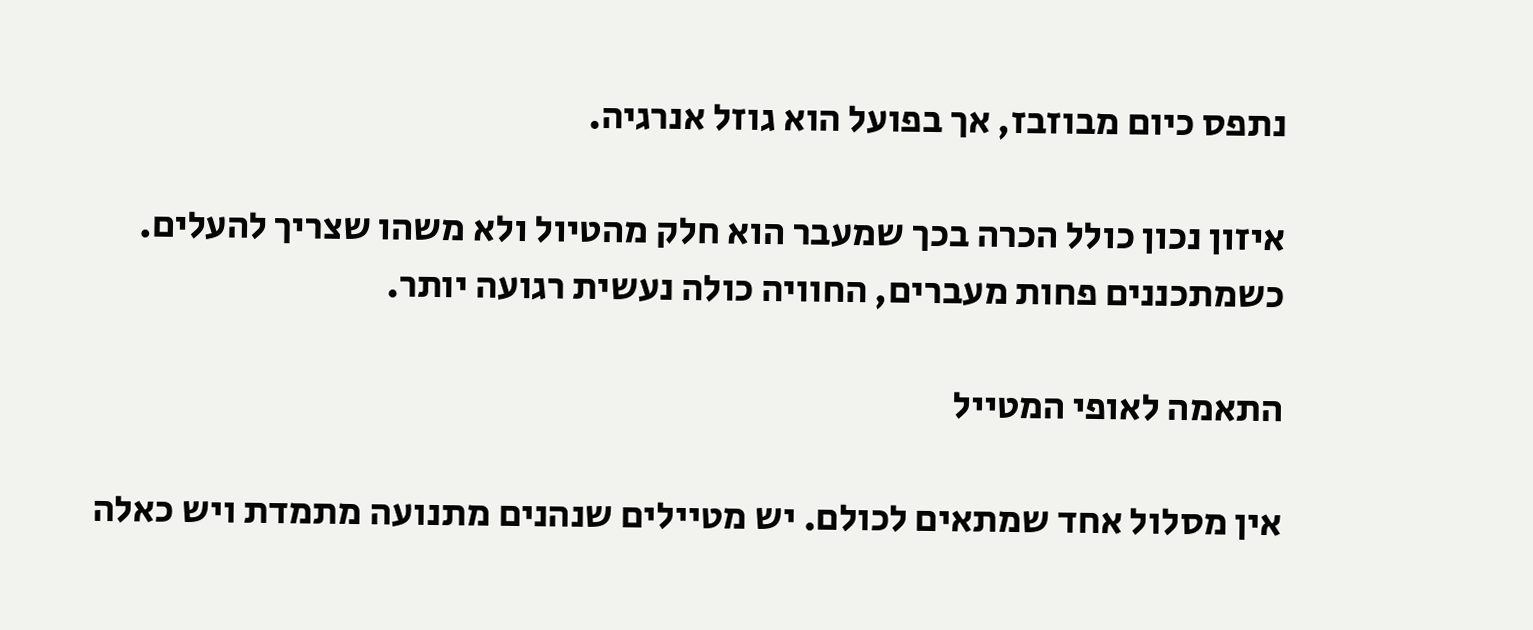נתפס כיום מבוזבז, אך בפועל הוא גוזל אנרגיה.

איזון נכון כולל הכרה בכך שמעבר הוא חלק מהטיול ולא משהו שצריך להעלים. כשמתכננים פחות מעברים, החוויה כולה נעשית רגועה יותר.

התאמה לאופי המטייל

אין מסלול אחד שמתאים לכולם. יש מטיילים שנהנים מתנועה מתמדת ויש כאלה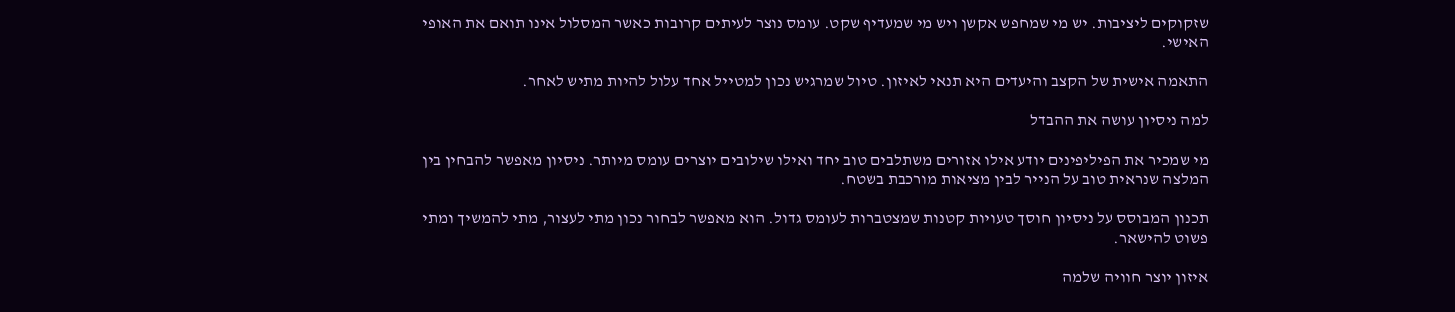שזקוקים ליציבות. יש מי שמחפש אקשן ויש מי שמעדיף שקט. עומס נוצר לעיתים קרובות כאשר המסלול אינו תואם את האופי האישי.

התאמה אישית של הקצב והיעדים היא תנאי לאיזון. טיול שמרגיש נכון למטייל אחד עלול להיות מתיש לאחר.

למה ניסיון עושה את ההבדל

מי שמכיר את הפיליפינים יודע אילו אזורים משתלבים טוב יחד ואילו שילובים יוצרים עומס מיותר. ניסיון מאפשר להבחין בין המלצה שנראית טוב על הנייר לבין מציאות מורכבת בשטח.

תכנון המבוסס על ניסיון חוסך טעויות קטנות שמצטברות לעומס גדול. הוא מאפשר לבחור נכון מתי לעצור, מתי להמשיך ומתי פשוט להישאר.

איזון יוצר חוויה שלמה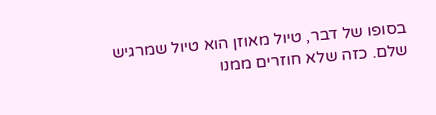בסופו של דבר, טיול מאוזן הוא טיול שמרגיש שלם. כזה שלא חוזרים ממנו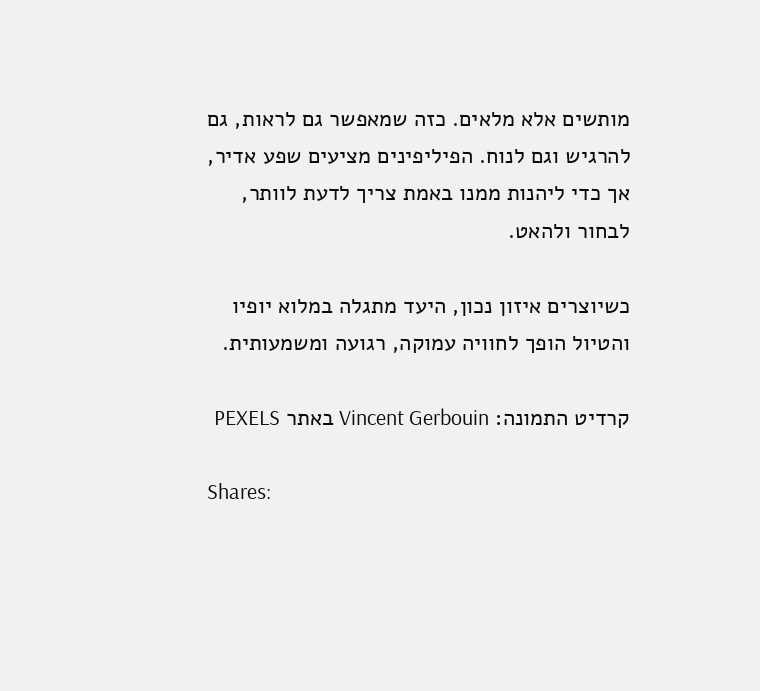מותשים אלא מלאים. כזה שמאפשר גם לראות, גם להרגיש וגם לנוח. הפיליפינים מציעים שפע אדיר, אך כדי ליהנות ממנו באמת צריך לדעת לוותר, לבחור ולהאט.

כשיוצרים איזון נכון, היעד מתגלה במלוא יופיו והטיול הופך לחוויה עמוקה, רגועה ומשמעותית.

קרדיט התמונה: Vincent Gerbouin באתר PEXELS

Shares: